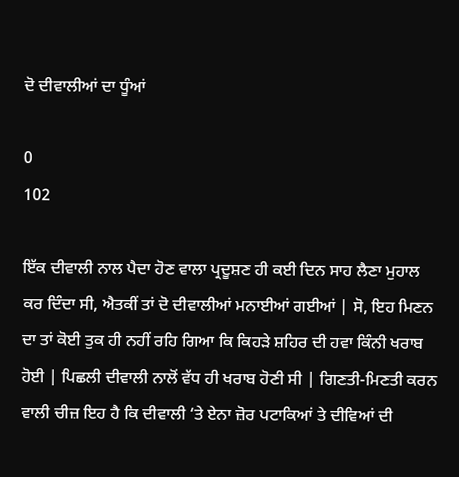ਦੋ ਦੀਵਾਲੀਆਂ ਦਾ ਧੂੰਆਂ

0
102

ਇੱਕ ਦੀਵਾਲੀ ਨਾਲ ਪੈਦਾ ਹੋਣ ਵਾਲਾ ਪ੍ਰਦੂਸ਼ਣ ਹੀ ਕਈ ਦਿਨ ਸਾਹ ਲੈਣਾ ਮੁਹਾਲ ਕਰ ਦਿੰਦਾ ਸੀ, ਐਤਕੀਂ ਤਾਂ ਦੋ ਦੀਵਾਲੀਆਂ ਮਨਾਈਆਂ ਗਈਆਂ | ਸੋ, ਇਹ ਮਿਣਨ ਦਾ ਤਾਂ ਕੋਈ ਤੁਕ ਹੀ ਨਹੀਂ ਰਹਿ ਗਿਆ ਕਿ ਕਿਹੜੇ ਸ਼ਹਿਰ ਦੀ ਹਵਾ ਕਿੰਨੀ ਖਰਾਬ ਹੋਈ | ਪਿਛਲੀ ਦੀਵਾਲੀ ਨਾਲੋਂ ਵੱਧ ਹੀ ਖਰਾਬ ਹੋਣੀ ਸੀ | ਗਿਣਤੀ-ਮਿਣਤੀ ਕਰਨ ਵਾਲੀ ਚੀਜ਼ ਇਹ ਹੈ ਕਿ ਦੀਵਾਲੀ ‘ਤੇ ਏਨਾ ਜ਼ੋਰ ਪਟਾਕਿਆਂ ਤੇ ਦੀਵਿਆਂ ਦੀ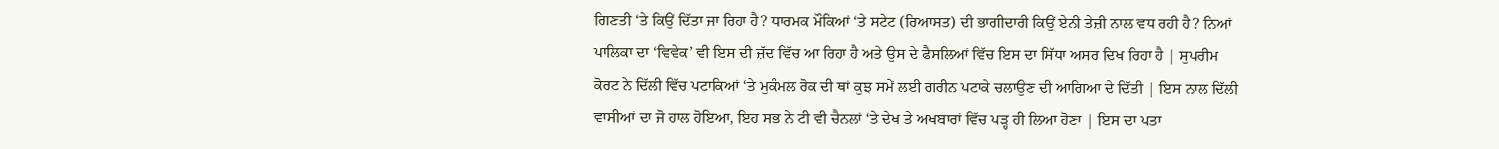ਗਿਣਤੀ ‘ਤੇ ਕਿਉਂ ਦਿੱਤਾ ਜਾ ਰਿਹਾ ਹੈ? ਧਾਰਮਕ ਮੌਕਿਆਂ ‘ਤੇ ਸਟੇਟ (ਰਿਆਸਤ) ਦੀ ਭਾਗੀਦਾਰੀ ਕਿਉਂ ਏਨੀ ਤੇਜ਼ੀ ਨਾਲ ਵਧ ਰਹੀ ਹੈ? ਨਿਆਂ ਪਾਲਿਕਾ ਦਾ ‘ਵਿਵੇਕ’ ਵੀ ਇਸ ਦੀ ਜ਼ੱਦ ਵਿੱਚ ਆ ਰਿਹਾ ਹੈ ਅਤੇ ਉਸ ਦੇ ਫੈਸਲਿਆਂ ਵਿੱਚ ਇਸ ਦਾ ਸਿੱਧਾ ਅਸਰ ਦਿਖ ਰਿਹਾ ਹੈ | ਸੁਪਰੀਮ ਕੋਰਟ ਨੇ ਦਿੱਲੀ ਵਿੱਚ ਪਟਾਕਿਆਂ ‘ਤੇ ਮੁਕੰਮਲ ਰੋਕ ਦੀ ਥਾਂ ਕੁਝ ਸਮੇਂ ਲਈ ਗਰੀਨ ਪਟਾਕੇ ਚਲਾਉਣ ਦੀ ਆਗਿਆ ਦੇ ਦਿੱਤੀ | ਇਸ ਨਾਲ ਦਿੱਲੀ ਵਾਸੀਆਂ ਦਾ ਜੋ ਹਾਲ ਹੋਇਆ, ਇਹ ਸਭ ਨੇ ਟੀ ਵੀ ਚੈਨਲਾਂ ‘ਤੇ ਦੇਖ ਤੇ ਅਖਬਾਰਾਂ ਵਿੱਚ ਪੜ੍ਹ ਹੀ ਲਿਆ ਹੋਣਾ | ਇਸ ਦਾ ਪਤਾ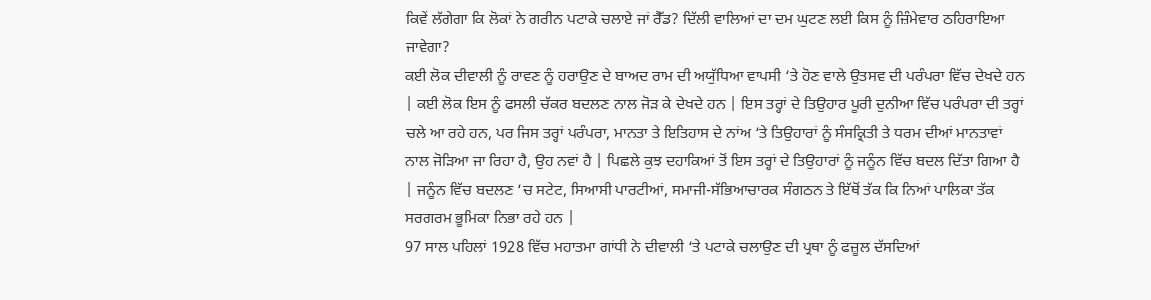ਕਿਵੇਂ ਲੱਗੇਗਾ ਕਿ ਲੋਕਾਂ ਨੇ ਗਰੀਨ ਪਟਾਕੇ ਚਲਾਏ ਜਾਂ ਰੈੱਡ? ਦਿੱਲੀ ਵਾਲਿਆਂ ਦਾ ਦਮ ਘੁਟਣ ਲਈ ਕਿਸ ਨੂੰ ਜ਼ਿੰਮੇਵਾਰ ਠਹਿਰਾਇਆ ਜਾਵੇਗਾ?
ਕਈ ਲੋਕ ਦੀਵਾਲੀ ਨੂੰ ਰਾਵਣ ਨੂੰ ਹਰਾਉਣ ਦੇ ਬਾਅਦ ਰਾਮ ਦੀ ਅਯੁੱਧਿਆ ਵਾਪਸੀ ‘ਤੇ ਹੋਣ ਵਾਲੇ ਉਤਸਵ ਦੀ ਪਰੰਪਰਾ ਵਿੱਚ ਦੇਖਦੇ ਹਨ | ਕਈ ਲੋਕ ਇਸ ਨੂੰ ਫਸਲੀ ਚੱਕਰ ਬਦਲਣ ਨਾਲ ਜੋੜ ਕੇ ਦੇਖਦੇ ਹਨ | ਇਸ ਤਰ੍ਹਾਂ ਦੇ ਤਿਉਹਾਰ ਪੂਰੀ ਦੁਨੀਆ ਵਿੱਚ ਪਰੰਪਰਾ ਦੀ ਤਰ੍ਹਾਂ ਚਲੇ ਆ ਰਹੇ ਹਨ, ਪਰ ਜਿਸ ਤਰ੍ਹਾਂ ਪਰੰਪਰਾ, ਮਾਨਤਾ ਤੇ ਇਤਿਹਾਸ ਦੇ ਨਾਂਅ ‘ਤੇ ਤਿਉਹਾਰਾਂ ਨੂੰ ਸੰਸਕ੍ਰਿਤੀ ਤੇ ਧਰਮ ਦੀਆਂ ਮਾਨਤਾਵਾਂ ਨਾਲ ਜੋੜਿਆ ਜਾ ਰਿਹਾ ਹੈ, ਉਹ ਨਵਾਂ ਹੈ | ਪਿਛਲੇ ਕੁਝ ਦਹਾਕਿਆਂ ਤੋਂ ਇਸ ਤਰ੍ਹਾਂ ਦੇ ਤਿਉਹਾਰਾਂ ਨੂੰ ਜਨੂੰਨ ਵਿੱਚ ਬਦਲ ਦਿੱਤਾ ਗਿਆ ਹੈ | ਜਨੂੰਨ ਵਿੱਚ ਬਦਲਣ ‘ਚ ਸਟੇਟ, ਸਿਆਸੀ ਪਾਰਟੀਆਂ, ਸਮਾਜੀ-ਸੱਭਿਆਚਾਰਕ ਸੰਗਠਨ ਤੇ ਇੱਥੋਂ ਤੱਕ ਕਿ ਨਿਆਂ ਪਾਲਿਕਾ ਤੱਕ ਸਰਗਰਮ ਭੂਮਿਕਾ ਨਿਭਾ ਰਹੇ ਹਨ |
97 ਸਾਲ ਪਹਿਲਾਂ 1928 ਵਿੱਚ ਮਹਾਤਮਾ ਗਾਂਧੀ ਨੇ ਦੀਵਾਲੀ ‘ਤੇ ਪਟਾਕੇ ਚਲਾਉਣ ਦੀ ਪ੍ਰਥਾ ਨੂੰ ਫਜ਼ੂਲ ਦੱਸਦਿਆਂ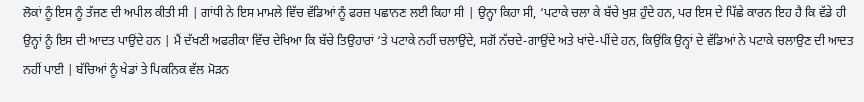ਲੋਕਾਂ ਨੂੰ ਇਸ ਨੂੰ ਤੱਜਣ ਦੀ ਅਪੀਲ ਕੀਤੀ ਸੀ | ਗਾਂਧੀ ਨੇ ਇਸ ਮਾਮਲੇ ਵਿੱਚ ਵੱਡਿਆਂ ਨੂੰ ਫਰਜ਼ ਪਛਾਨਣ ਲਈ ਕਿਹਾ ਸੀ | ਉਨ੍ਹਾ ਕਿਹਾ ਸੀ, ‘ਪਟਾਕੇ ਚਲਾ ਕੇ ਬੱਚੇ ਖੁਸ਼ ਹੁੰਦੇ ਹਨ, ਪਰ ਇਸ ਦੇ ਪਿੱਛੇ ਕਾਰਨ ਇਹ ਹੈ ਕਿ ਵੱਡੇ ਹੀ ਉਨ੍ਹਾਂ ਨੂੰ ਇਸ ਦੀ ਆਦਤ ਪਾਉਂਦੇ ਹਨ | ਮੈਂ ਦੱਖਣੀ ਅਫਰੀਕਾ ਵਿੱਚ ਦੇਖਿਆ ਕਿ ਬੱਚੇ ਤਿਉਹਾਰਾਂ ‘ਤੇ ਪਟਾਕੇ ਨਹੀਂ ਚਲਾਉਂਦੇ, ਸਗੋਂ ਨੱਚਦੇ-ਗਾਉਂਦੇ ਅਤੇ ਖਾਂਦੇ-ਪੀਂਦੇ ਹਨ, ਕਿਉਂਕਿ ਉਨ੍ਹਾਂ ਦੇ ਵੱਡਿਆਂ ਨੇ ਪਟਾਕੇ ਚਲਾਉਣ ਦੀ ਆਦਤ ਨਹੀਂ ਪਾਈ | ਬੱਚਿਆਂ ਨੂੰ ਖੇਡਾਂ ਤੇ ਪਿਕਨਿਕ ਵੱਲ ਮੋੜਨ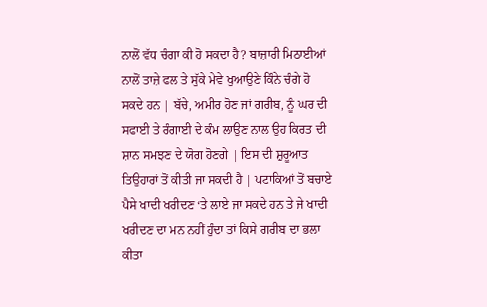ਨਾਲੋਂ ਵੱਧ ਚੰਗਾ ਕੀ ਹੋ ਸਕਦਾ ਹੈ? ਬਾਜ਼ਾਰੀ ਮਿਠਾਈਆਂ ਨਾਲੋਂ ਤਾਜ਼ੇ ਫਲ ਤੇ ਸੁੱਕੇ ਮੇਵੇ ਖੁਆਉਣੇ ਕਿੰਨੇ ਚੰਗੇ ਹੋ ਸਕਦੇ ਹਨ | ਬੱਚੇ, ਅਮੀਰ ਹੋਣ ਜਾਂ ਗਰੀਬ, ਨੂੰ ਘਰ ਦੀ ਸਫਾਈ ਤੇ ਰੰਗਾਈ ਦੇ ਕੰਮ ਲਾਉਣ ਨਾਲ ਉਹ ਕਿਰਤ ਦੀ ਸ਼ਾਨ ਸਮਝਣ ਦੇ ਯੋਗ ਹੋਣਗੇ | ਇਸ ਦੀ ਸ਼ੁਰੂਆਤ ਤਿਉਹਾਰਾਂ ਤੋਂ ਕੀਤੀ ਜਾ ਸਕਦੀ ਹੈ | ਪਟਾਕਿਆਂ ਤੋਂ ਬਚਾਏ ਪੈਸੇ ਖਾਦੀ ਖਰੀਦਣ ‘ਤੇ ਲਾਏ ਜਾ ਸਕਦੇ ਹਨ ਤੇ ਜੇ ਖਾਦੀ ਖਰੀਦਣ ਦਾ ਮਨ ਨਹੀਂ ਹੁੰਦਾ ਤਾਂ ਕਿਸੇ ਗਰੀਬ ਦਾ ਭਲਾ ਕੀਤਾ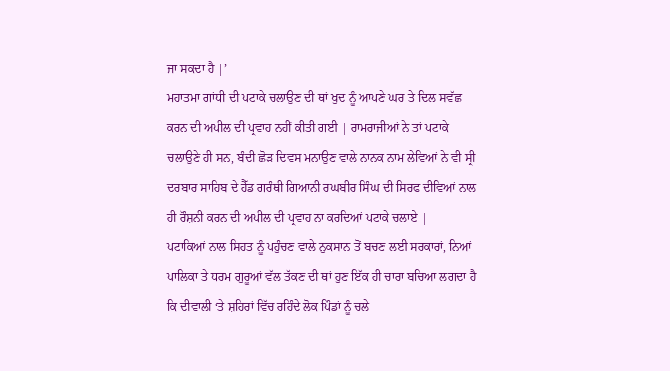ਜਾ ਸਕਦਾ ਹੈ |’
ਮਹਾਤਮਾ ਗਾਂਧੀ ਦੀ ਪਟਾਕੇ ਚਲਾਉਣ ਦੀ ਥਾਂ ਖੁਦ ਨੂੰ ਆਪਣੇ ਘਰ ਤੇ ਦਿਲ ਸਵੱਛ ਕਰਨ ਦੀ ਅਪੀਲ ਦੀ ਪ੍ਰਵਾਹ ਨਹੀਂ ਕੀਤੀ ਗਈ | ਰਾਮਰਾਜੀਆਂ ਨੇ ਤਾਂ ਪਟਾਕੇ ਚਲਾਉਣੇ ਹੀ ਸਨ, ਬੰਦੀ ਛੋੜ ਦਿਵਸ ਮਨਾਉਣ ਵਾਲੇ ਨਾਨਕ ਨਾਮ ਲੇਵਿਆਂ ਨੇ ਵੀ ਸ੍ਰੀ ਦਰਬਾਰ ਸਾਹਿਬ ਦੇ ਹੈੱਡ ਗਰੰਥੀ ਗਿਆਨੀ ਰਘਬੀਰ ਸਿੰਘ ਦੀ ਸਿਰਫ ਦੀਵਿਆਂ ਨਾਲ ਹੀ ਰੌਸ਼ਨੀ ਕਰਨ ਦੀ ਅਪੀਲ ਦੀ ਪ੍ਰਵਾਹ ਨਾ ਕਰਦਿਆਂ ਪਟਾਕੇ ਚਲਾਏ |
ਪਟਾਕਿਆਂ ਨਾਲ ਸਿਹਤ ਨੂੰ ਪਹੁੰਚਣ ਵਾਲੇ ਨੁਕਸਾਨ ਤੋਂ ਬਚਣ ਲਈ ਸਰਕਾਰਾਂ, ਨਿਆਂ ਪਾਲਿਕਾ ਤੇ ਧਰਮ ਗੁਰੂਆਂ ਵੱਲ ਤੱਕਣ ਦੀ ਥਾਂ ਹੁਣ ਇੱਕ ਹੀ ਚਾਰਾ ਬਚਿਆ ਲਗਦਾ ਹੈ ਕਿ ਦੀਵਾਲੀ ‘ਤੇ ਸ਼ਹਿਰਾਂ ਵਿੱਚ ਰਹਿੰਦੇ ਲੋਕ ਪਿੰਡਾਂ ਨੂੰ ਚਲੇ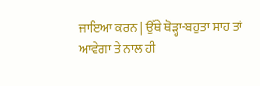ਜਾਇਆ ਕਰਨ | ਉੱਥੇ ਥੋੜ੍ਹਾ-ਬਹੁਤਾ ਸਾਹ ਤਾਂ ਆਵੇਗਾ ਤੇ ਨਾਲ ਹੀ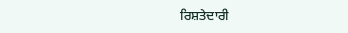ਰਿਸ਼ਤੇਦਾਰੀ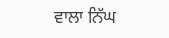ਵਾਲਾ ਨਿੱਘ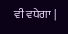ਵੀ ਵਧੇਗਾ |